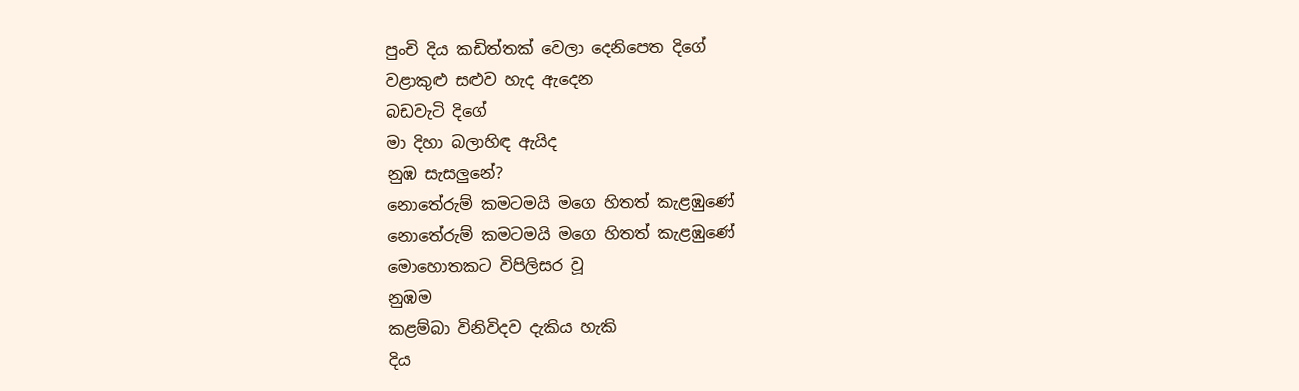පුංචි දිය කඩිත්තක් වෙලා දෙනිපෙත දිගේ
වළාකුළු සළුව හැද ඇදෙන
බඩවැටි දිගේ
මා දිහා බලාහිඳ ඇයිද
නුඹ සැසලුනේ?
නොතේරුම් කමටමයි මගෙ හිතත් කැළඹුණේ
නොතේරුම් කමටමයි මගෙ හිතත් කැළඹුණේ
මොහොතකට විපිලිසර වූ
නුඹම
කළම්බා විනිවිදව දැකිය හැකි
දිය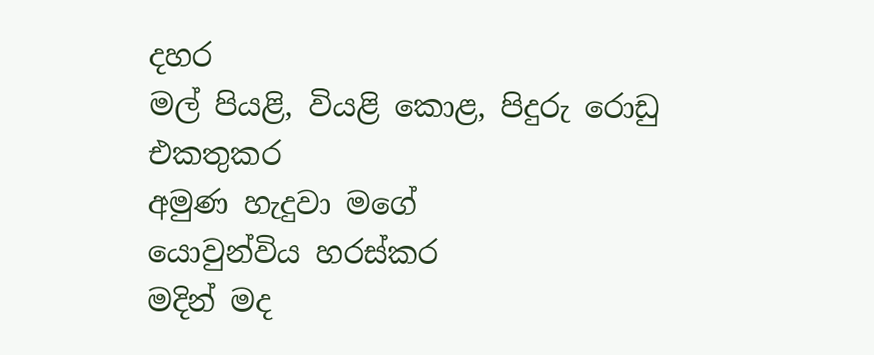දහර
මල් පියළි, වියළි කොළ, පිදුරු රොඩු එකතුකර
අමුණ හැදුවා මගේ
යොවුන්විය හරස්කර
මදින් මද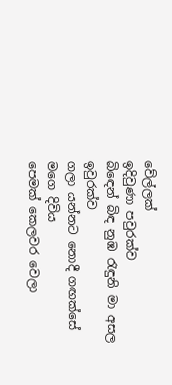වේල්ලක්
ඉදිවුණා පවුරක්ව
බිඳෙන් බිඳ නුඹ රැඳුනි මා අසල ඉවුරක්ව
ගලා යන්නට නොදී ගඟක්සේ මගෙ දිවිය
පෙමක් කෙලවර වෙලා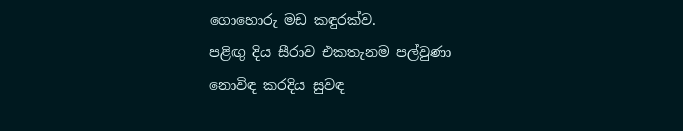ගොහොරු මඩ කඳුරක්ව.
පළිඟු දිය සීරාව එකතැනම පල්වුණා
නොවිඳ කරදිය සුවඳ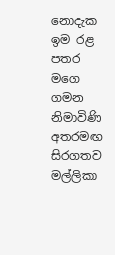නොදැක ඉම රළ පතර
මගෙ ගමන නිමාවිණි අතරමඟ සිරගතව
මල්ලිකා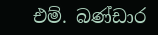එම්. බණ්ඩාර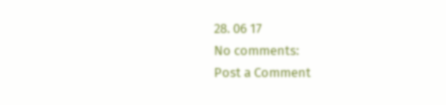28. 06 17
No comments:
Post a Comment